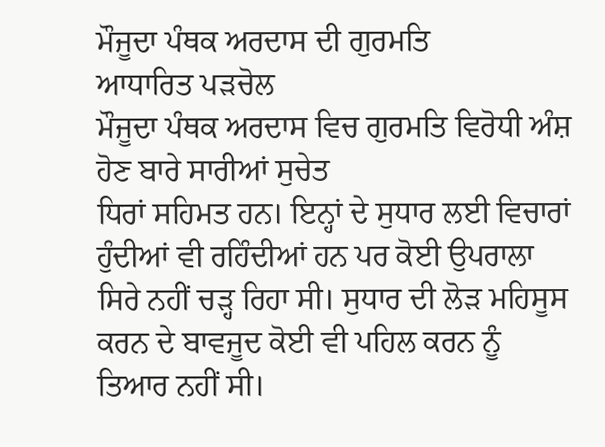ਮੌਜੂਦਾ ਪੰਥਕ ਅਰਦਾਸ ਦੀ ਗੁਰਮਤਿ
ਆਧਾਰਿਤ ਪੜਚੋਲ
ਮੌਜੂਦਾ ਪੰਥਕ ਅਰਦਾਸ ਵਿਚ ਗੁਰਮਤਿ ਵਿਰੋਧੀ ਅੰਸ਼ ਹੋਣ ਬਾਰੇ ਸਾਰੀਆਂ ਸੁਚੇਤ
ਧਿਰਾਂ ਸਹਿਮਤ ਹਨ। ਇਨ੍ਹਾਂ ਦੇ ਸੁਧਾਰ ਲਈ ਵਿਚਾਰਾਂ ਹੁੰਦੀਆਂ ਵੀ ਰਹਿੰਦੀਆਂ ਹਨ ਪਰ ਕੋਈ ਉਪਰਾਲਾ
ਸਿਰੇ ਨਹੀਂ ਚੜ੍ਹ ਰਿਹਾ ਸੀ। ਸੁਧਾਰ ਦੀ ਲੋੜ ਮਹਿਸੂਸ ਕਰਨ ਦੇ ਬਾਵਜੂਦ ਕੋਈ ਵੀ ਪਹਿਲ ਕਰਨ ਨੂੰ
ਤਿਆਰ ਨਹੀਂ ਸੀ।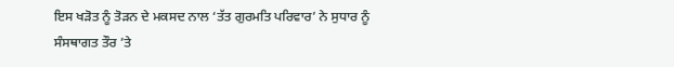ਇਸ ਖੜੋਤ ਨੂੰ ਤੋੜਨ ਦੇ ਮਕਸਦ ਨਾਲ ‘ਤੱਤ ਗੁਰਮਤਿ ਪਰਿਵਾਰ’ ਨੇ ਸੁਧਾਰ ਨੂੰ
ਸੰਸਥਾਗਤ ਤੌਰ ’ਤੇ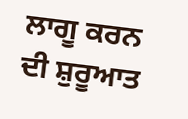ਲਾਗੂ ਕਰਨ ਦੀ ਸ਼ੁਰੂਆਤ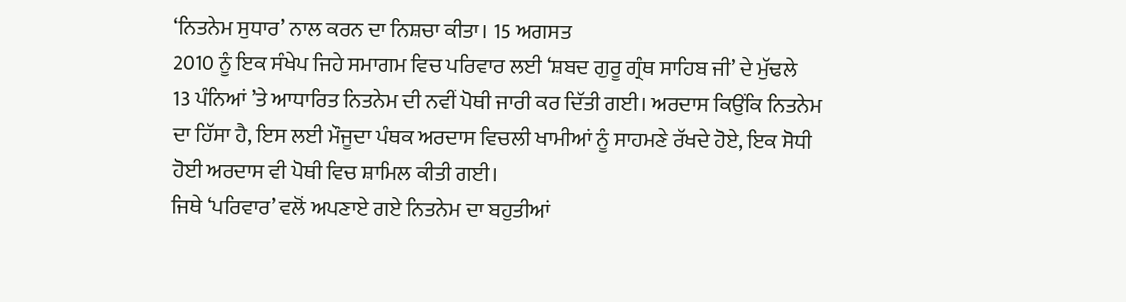‘ਨਿਤਨੇਮ ਸੁਧਾਰ’ ਨਾਲ ਕਰਨ ਦਾ ਨਿਸ਼ਚਾ ਕੀਤਾ। 15 ਅਗਸਤ
2010 ਨੂੰ ਇਕ ਸੰਖੇਪ ਜਿਹੇ ਸਮਾਗਮ ਵਿਚ ਪਰਿਵਾਰ ਲਈ ‘ਸ਼ਬਦ ਗੁਰੂ ਗ੍ਰੰਥ ਸਾਹਿਬ ਜੀ’ ਦੇ ਮੁੱਢਲੇ
13 ਪੰਨਿਆਂ ’ਤੇ ਆਧਾਰਿਤ ਨਿਤਨੇਮ ਦੀ ਨਵੀਂ ਪੋਥੀ ਜਾਰੀ ਕਰ ਦਿੱਤੀ ਗਈ। ਅਰਦਾਸ ਕਿਉਂਕਿ ਨਿਤਨੇਮ
ਦਾ ਹਿੱਸਾ ਹੈ, ਇਸ ਲਈ ਮੌਜੂਦਾ ਪੰਥਕ ਅਰਦਾਸ ਵਿਚਲੀ ਖਾਮੀਆਂ ਨੂੰ ਸਾਹਮਣੇ ਰੱਖਦੇ ਹੋਏ, ਇਕ ਸੋਧੀ
ਹੋਈ ਅਰਦਾਸ ਵੀ ਪੋਥੀ ਵਿਚ ਸ਼ਾਮਿਲ ਕੀਤੀ ਗਈ।
ਜਿਥੇ ‘ਪਰਿਵਾਰ’ ਵਲੋਂ ਅਪਣਾਏ ਗਏ ਨਿਤਨੇਮ ਦਾ ਬਹੁਤੀਆਂ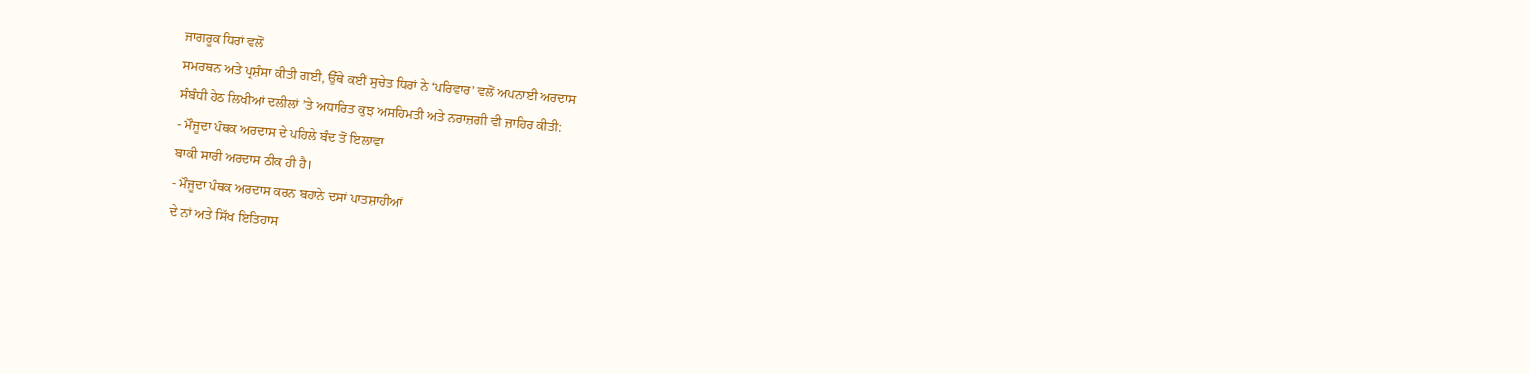ਜਾਗਰੂਕ ਧਿਰਾਂ ਵਲੋਂ
ਸਮਰਥਨ ਅਤੇ ਪ੍ਰਸ਼ੰਸਾ ਕੀਤੀ ਗਈ, ਉੱਥੇ ਕਈਂ ਸੁਚੇਤ ਧਿਰਾਂ ਨੇ ‘ਪਰਿਵਾਰ’ ਵਲੋਂ ਅਪਨਾਈ ਅਰਦਾਸ
ਸੰਬੰਧੀ ਹੇਠ ਲਿਖੀਆਂ ਦਲੀਲਾਂ ’ਤੇ ਅਧਾਰਿਤ ਕੁਝ ਅਸਹਿਮਤੀ ਅਤੇ ਨਰਾਜ਼ਗੀ ਵੀ ਜ਼ਾਹਿਰ ਕੀਤੀ:
- ਮੌਜੂਦਾ ਪੰਥਕ ਅਰਦਾਸ ਦੇ ਪਹਿਲੇ ਬੰਦ ਤੋਂ ਇਲਾਵਾ
ਬਾਕੀ ਸਾਰੀ ਅਰਦਾਸ ਠੀਕ ਹੀ ਹੈ।
- ਮੌਜੂਦਾ ਪੰਥਕ ਅਰਦਾਸ ਕਰਨ ਬਹਾਨੇ ਦਸਾਂ ਪਾਤਸ਼ਾਹੀਆਂ
ਦੇ ਨਾਂ ਅਤੇ ਸਿੱਖ ਇਤਿਹਾਸ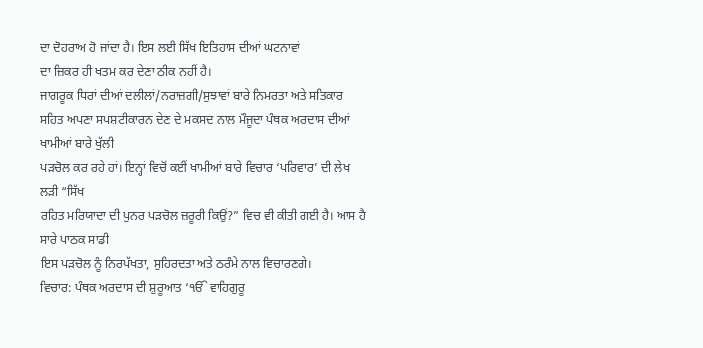ਦਾ ਦੋਹਰਾਅ ਹੋ ਜਾਂਦਾ ਹੈ। ਇਸ ਲਈ ਸਿੱਖ ਇਤਿਹਾਸ ਦੀਆਂ ਘਟਨਾਵਾਂ
ਦਾ ਜ਼ਿਕਰ ਹੀ ਖਤਮ ਕਰ ਦੇਣਾ ਠੀਕ ਨਹੀਂ ਹੈ।
ਜਾਗਰੂਕ ਧਿਰਾਂ ਦੀਆਂ ਦਲੀਲਾਂ/ਨਰਾਜ਼ਗੀ/ਸੁਝਾਵਾਂ ਬਾਰੇ ਨਿਮਰਤਾ ਅਤੇ ਸਤਿਕਾਰ
ਸਹਿਤ ਅਪਣਾ ਸਪਸ਼ਟੀਕਾਰਨ ਦੇਣ ਦੇ ਮਕਸਦ ਨਾਲ ਮੌਜੂਦਾ ਪੰਥਕ ਅਰਦਾਸ ਦੀਆਂ ਖਾਮੀਆਂ ਬਾਰੇ ਖੁੱਲੀ
ਪੜਚੋਲ ਕਰ ਰਹੇ ਹਾਂ। ਇਨ੍ਹਾਂ ਵਿਚੋਂ ਕਈਂ ਖਾਮੀਆਂ ਬਾਰੇ ਵਿਚਾਰ ‘ਪਰਿਵਾਰ’ ਦੀ ਲੇਖ ਲੜੀ “ਸਿੱਖ
ਰਹਿਤ ਮਰਿਯਾਦਾ ਦੀ ਪੁਨਰ ਪੜਚੋਲ ਜ਼ਰੂਰੀ ਕਿਉਂ?” ਵਿਚ ਵੀ ਕੀਤੀ ਗਈ ਹੈ। ਆਸ ਹੈ ਸਾਰੇ ਪਾਠਕ ਸਾਡੀ
ਇਸ ਪੜਚੋਲ ਨੂੰ ਨਿਰਪੱਖਤਾ, ਸੁਹਿਰਦਤਾ ਅਤੇ ਠਰੰਮੇ ਨਾਲ ਵਿਚਾਰਣਗੇ।
ਵਿਚਾਰ: ਪੰਥਕ ਅਰਦਾਸ ਦੀ ਸ਼ੁਰੂਆਤ ‘ੴ ਵਾਹਿਗੁਰੂ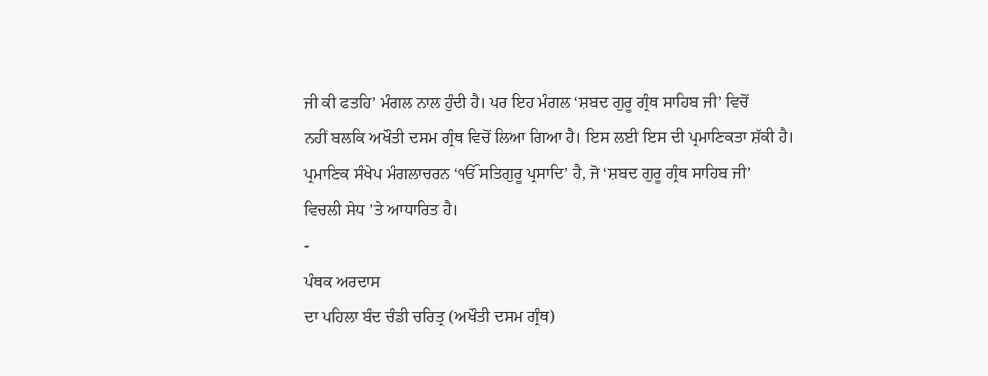ਜੀ ਕੀ ਫਤਹਿ’ ਮੰਗਲ ਨਾਲ ਹੁੰਦੀ ਹੈ। ਪਰ ਇਹ ਮੰਗਲ ‘ਸ਼ਬਦ ਗੁਰੂ ਗ੍ਰੰਥ ਸਾਹਿਬ ਜੀ’ ਵਿਚੋਂ
ਨਹੀਂ ਬਲਕਿ ਅਖੌਤੀ ਦਸਮ ਗ੍ਰੰਥ ਵਿਚੋਂ ਲਿਆ ਗਿਆ ਹੈ। ਇਸ ਲਈ ਇਸ ਦੀ ਪ੍ਰਮਾਣਿਕਤਾ ਸ਼ੱਕੀ ਹੈ।
ਪ੍ਰਮਾਣਿਕ ਸੰਖੇਪ ਮੰਗਲਾਚਰਨ ‘ੴ ਸਤਿਗੁਰੂ ਪ੍ਰਸਾਦਿ’ ਹੈ, ਜੋ ‘ਸ਼ਬਦ ਗੁਰੂ ਗ੍ਰੰਥ ਸਾਹਿਬ ਜੀ’
ਵਿਚਲੀ ਸੇਧ ’ਤੇ ਆਧਾਰਿਤ ਹੈ।
-
ਪੰਥਕ ਅਰਦਾਸ
ਦਾ ਪਹਿਲਾ ਬੰਦ ਚੰਡੀ ਚਰਿਤ੍ਰ (ਅਖੌਤੀ ਦਸਮ ਗ੍ਰੰਥ)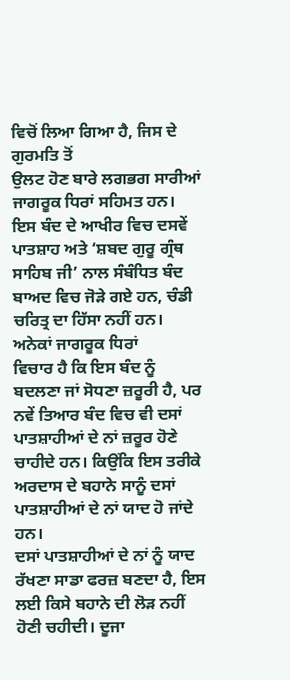ਵਿਚੋਂ ਲਿਆ ਗਿਆ ਹੈ, ਜਿਸ ਦੇ ਗੁਰਮਤਿ ਤੋਂ
ਉਲਟ ਹੋਣ ਬਾਰੇ ਲਗਭਗ ਸਾਰੀਆਂ ਜਾਗਰੂਕ ਧਿਰਾਂ ਸਹਿਮਤ ਹਨ। ਇਸ ਬੰਦ ਦੇ ਆਖੀਰ ਵਿਚ ਦਸਵੇਂ
ਪਾਤਸ਼ਾਹ ਅਤੇ ‘ਸ਼ਬਦ ਗੁਰੂ ਗ੍ਰੰਥ ਸਾਹਿਬ ਜੀ’ ਨਾਲ ਸੰਬੰਧਿਤ ਬੰਦ ਬਾਅਦ ਵਿਚ ਜੋੜੇ ਗਏ ਹਨ, ਚੰਡੀ
ਚਰਿਤ੍ਰ ਦਾ ਹਿੱਸਾ ਨਹੀਂ ਹਨ। ਅਨੇਕਾਂ ਜਾਗਰੂਕ ਧਿਰਾਂ
ਵਿਚਾਰ ਹੈ ਕਿ ਇਸ ਬੰਦ ਨੂੰ ਬਦਲਣਾ ਜਾਂ ਸੋਧਣਾ ਜ਼ਰੂਰੀ ਹੈ, ਪਰ ਨਵੇਂ ਤਿਆਰ ਬੰਦ ਵਿਚ ਵੀ ਦਸਾਂ
ਪਾਤਸ਼ਾਹੀਆਂ ਦੇ ਨਾਂ ਜ਼ਰੂਰ ਹੋਣੇ ਚਾਹੀਦੇ ਹਨ। ਕਿਉਂਕਿ ਇਸ ਤਰੀਕੇ ਅਰਦਾਸ ਦੇ ਬਹਾਨੇ ਸਾਨੂੰ ਦਸਾਂ
ਪਾਤਸ਼ਾਹੀਆਂ ਦੇ ਨਾਂ ਯਾਦ ਹੋ ਜਾਂਦੇ ਹਨ।
ਦਸਾਂ ਪਾਤਸ਼ਾਹੀਆਂ ਦੇ ਨਾਂ ਨੂੰ ਯਾਦ ਰੱਖਣਾ ਸਾਡਾ ਫਰਜ਼ ਬਣਦਾ ਹੈ, ਇਸ
ਲਈ ਕਿਸੇ ਬਹਾਨੇ ਦੀ ਲੋੜ ਨਹੀਂ ਹੋਣੀ ਚਹੀਦੀ। ਦੂਜਾ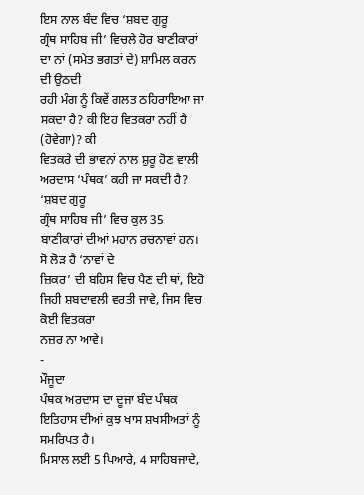ਇਸ ਨਾਲ ਬੰਦ ਵਿਚ ‘ਸ਼ਬਦ ਗੁਰੂ
ਗ੍ਰੰਥ ਸਾਹਿਬ ਜੀ’ ਵਿਚਲੇ ਹੋਰ ਬਾਣੀਕਾਰਾਂ ਦਾ ਨਾਂ (ਸਮੇਤ ਭਗਤਾਂ ਦੇ) ਸ਼ਾਮਿਲ ਕਰਨ ਦੀ ਉਠਦੀ
ਰਹੀ ਮੰਗ ਨੂੰ ਕਿਵੇਂ ਗਲਤ ਠਹਿਰਾਇਆ ਜਾ ਸਕਦਾ ਹੈ? ਕੀ ਇਹ ਵਿਤਕਰਾ ਨਹੀਂ ਹੈ (ਹੋਵੇਗਾ)? ਕੀ
ਵਿਤਕਰੇ ਦੀ ਭਾਵਨਾਂ ਨਾਲ ਸ਼ੁਰੂ ਹੋਣ ਵਾਲੀ ਅਰਦਾਸ ‘ਪੰਥਕ’ ਕਹੀ ਜਾ ਸਕਦੀ ਹੈ? ‘ਸ਼ਬਦ ਗੁਰੂ
ਗ੍ਰੰਥ ਸਾਹਿਬ ਜੀ’ ਵਿਚ ਕੁਲ 35 ਬਾਣੀਕਾਰਾਂ ਦੀਆਂ ਮਹਾਨ ਰਚਨਾਵਾਂ ਹਨ। ਸੋ ਲੋੜ ਹੈ ‘ਨਾਵਾਂ ਦੇ
ਜ਼ਿਕਰ’ ਦੀ ਬਹਿਸ ਵਿਚ ਪੈਣ ਦੀ ਥਾਂ, ਇਹੋ ਜਿਹੀ ਸ਼ਬਦਾਵਲੀ ਵਰਤੀ ਜਾਵੇ, ਜਿਸ ਵਿਚ ਕੋਈ ਵਿਤਕਰਾ
ਨਜ਼ਰ ਨਾ ਆਵੇ।
-
ਮੌਜੂਦਾ
ਪੰਥਕ ਅਰਦਾਸ ਦਾ ਦੂਜਾ ਬੰਦ ਪੰਥਕ ਇਤਿਹਾਸ ਦੀਆਂ ਕੁਝ ਖਾਸ ਸ਼ਖਸੀਅਤਾਂ ਨੂੰ ਸਮਰਿਪਤ ਹੈ।
ਮਿਸਾਲ ਲਈ 5 ਪਿਆਰੇ, 4 ਸਾਹਿਬਜਾਦੇ,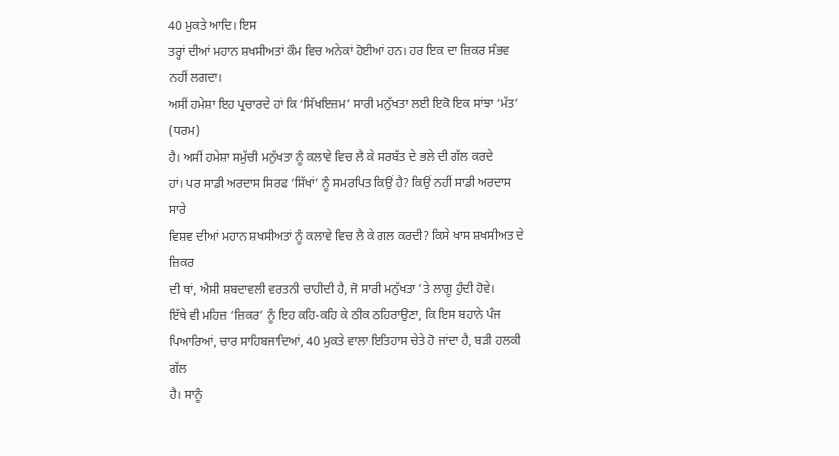40 ਮੁਕਤੇ ਆਦਿ। ਇਸ
ਤਰ੍ਹਾਂ ਦੀਆਂ ਮਹਾਨ ਸ਼ਖਸੀਅਤਾਂ ਕੌਮ ਵਿਚ ਅਨੇਕਾਂ ਹੋਈਆਂ ਹਨ। ਹਰ ਇਕ ਦਾ ਜ਼ਿਕਰ ਸੰਭਵ ਨਹੀਂ ਲਗਦਾ।
ਅਸੀਂ ਹਮੇਸ਼ਾ ਇਹ ਪ੍ਰਚਾਰਦੇ ਹਾਂ ਕਿ ‘ਸਿੱਖਇਜ਼ਮ’ ਸਾਰੀ ਮਨੁੱਖਤਾ ਲਈ ਇਕੋ ਇਕ ਸਾਂਝਾ ‘ਮੱਤ’ (ਧਰਮ)
ਹੈ। ਅਸੀਂ ਹਮੇਸ਼ਾ ਸਮੁੱਚੀ ਮਨੁੱਖਤਾ ਨੂੰ ਕਲਾਵੇ ਵਿਚ ਲੈ ਕੇ ਸਰਬੱਤ ਦੇ ਭਲੇ ਦੀ ਗੱਲ ਕਰਦੇ
ਹਾਂ। ਪਰ ਸਾਡੀ ਅਰਦਾਸ ਸਿਰਫ ‘ਸਿੱਖਾਂ’ ਨੂੰ ਸਮਰਪਿਤ ਕਿਉਂ ਹੈ? ਕਿਉਂ ਨਹੀਂ ਸਾਡੀ ਅਰਦਾਸ ਸਾਰੇ
ਵਿਸ਼ਵ ਦੀਆਂ ਮਹਾਨ ਸ਼ਖਸੀਅਤਾਂ ਨੂੰ ਕਲਾਵੇ ਵਿਚ ਲੈ ਕੇ ਗਲ ਕਰਦੀ? ਕਿਸੇ ਖਾਸ ਸ਼ਖਸੀਅਤ ਦੇ ਜ਼ਿਕਰ
ਦੀ ਥਾਂ, ਐਸੀ ਸ਼ਬਦਾਵਲੀ ਵਰਤਨੀ ਚਾਹੀਦੀ ਹੈ, ਜੋ ਸਾਰੀ ਮਨੁੱਖਤਾ ’ਤੇ ਲਾਗੂ ਹੁੰਦੀ ਹੋਵੇ।
ਇੱਥੇ ਵੀ ਮਹਿਜ਼ ‘ਜ਼ਿਕਰ’ ਨੂੰ ਇਹ ਕਹਿ-ਕਹਿ ਕੇ ਠੀਕ ਠਹਿਰਾਉਣਾ, ਕਿ ਇਸ ਬਹਾਨੇ ਪੰਜ
ਪਿਆਰਿਆਂ, ਚਾਰ ਸਾਹਿਬਜਾਦਿਆਂ, 40 ਮੁਕਤੇ ਵਾਲਾ ਇਤਿਹਾਸ ਚੇਤੇ ਹੋ ਜਾਂਦਾ ਹੈ, ਬੜੀ ਹਲਕੀ ਗੱਲ
ਹੈ। ਸਾਨੂੰ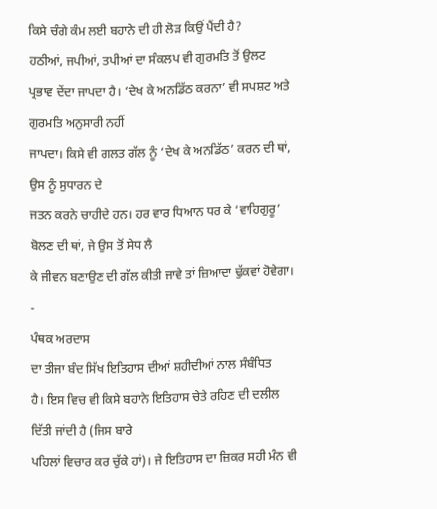ਕਿਸੇ ਚੰਗੇ ਕੰਮ ਲਈ ਬਹਾਨੇ ਦੀ ਹੀ ਲੋੜ ਕਿਉਂ ਪੈਂਦੀ ਹੈ?
ਹਠੀਆਂ, ਜਪੀਆਂ, ਤਪੀਆਂ ਦਾ ਸੰਕਲਪ ਵੀ ਗੁਰਮਤਿ ਤੋਂ ਉਲਟ
ਪ੍ਰਭਾਵ ਦੇਂਦਾ ਜਾਪਦਾ ਹੈ। ‘ਦੇਖ ਕੇ ਅਨਡਿੱਠ ਕਰਨਾ’ ਵੀ ਸਪਸ਼ਟ ਅਤੇ ਗੁਰਮਤਿ ਅਨੁਸਾਰੀ ਨਹੀਂ
ਜਾਪਦਾ। ਕਿਸੇ ਵੀ ਗਲਤ ਗੱਲ ਨੂੰ ‘ਦੇਖ ਕੇ ਅਨਡਿੱਠ’ ਕਰਨ ਦੀ ਥਾਂ, ਉਸ ਨੂੰ ਸੁਧਾਰਨ ਦੇ
ਜਤਨ ਕਰਨੇ ਚਾਹੀਦੇ ਹਨ। ਹਰ ਵਾਰ ਧਿਆਨ ਧਰ ਕੇ ‘ਵਾਹਿਗੁਰੂ’ ਬੋਲਣ ਦੀ ਥਾਂ, ਜੇ ਉਸ ਤੋਂ ਸੇਧ ਲੈ
ਕੇ ਜੀਵਨ ਬਣਾਉਣ ਦੀ ਗੱਲ ਕੀਤੀ ਜਾਵੇ ਤਾਂ ਜ਼ਿਆਦਾ ਢੁੱਕਵਾਂ ਹੋਵੇਗਾ।
-
ਪੰਥਕ ਅਰਦਾਸ
ਦਾ ਤੀਜਾ ਬੰਦ ਸਿੱਖ ਇਤਿਹਾਸ ਦੀਆਂ ਸ਼ਹੀਦੀਆਂ ਨਾਲ ਸੰਬੰਧਿਤ
ਹੈ। ਇਸ ਵਿਚ ਵੀ ਕਿਸੇ ਬਹਾਨੇ ਇਤਿਹਾਸ ਚੇਤੇ ਰਹਿਣ ਦੀ ਦਲੀਲ ਦਿੱਤੀ ਜਾਂਦੀ ਹੈ (ਜਿਸ ਬਾਰੇ
ਪਹਿਲਾਂ ਵਿਚਾਰ ਕਰ ਚੁੱਕੇ ਹਾਂ)। ਜੇ ਇਤਿਹਾਸ ਦਾ ਜ਼ਿਕਰ ਸਹੀ ਮੰਨ ਵੀ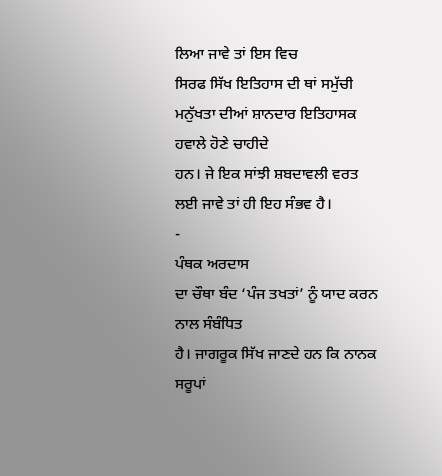ਲਿਆ ਜਾਵੇ ਤਾਂ ਇਸ ਵਿਚ
ਸਿਰਫ ਸਿੱਖ ਇਤਿਹਾਸ ਦੀ ਥਾਂ ਸਮੁੱਚੀ ਮਨੁੱਖਤਾ ਦੀਆਂ ਸ਼ਾਨਦਾਰ ਇਤਿਹਾਸਕ ਹਵਾਲੇ ਹੋਣੇ ਚਾਹੀਦੇ
ਹਨ। ਜੇ ਇਕ ਸਾਂਝੀ ਸ਼ਬਦਾਵਲੀ ਵਰਤ ਲਈ ਜਾਵੇ ਤਾਂ ਹੀ ਇਹ ਸੰਭਵ ਹੈ।
-
ਪੰਥਕ ਅਰਦਾਸ
ਦਾ ਚੌਥਾ ਬੰਦ ‘ਪੰਜ ਤਖਤਾਂ’ ਨੂੰ ਯਾਦ ਕਰਨ ਨਾਲ ਸੰਬੰਧਿਤ
ਹੈ। ਜਾਗਰੂਕ ਸਿੱਖ ਜਾਣਦੇ ਹਨ ਕਿ ਨਾਨਕ ਸਰੂਪਾਂ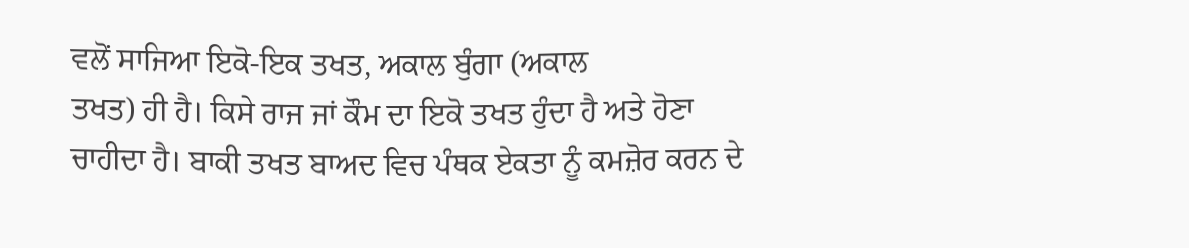ਵਲੋਂ ਸਾਜਿਆ ਇਕੋ-ਇਕ ਤਖਤ, ਅਕਾਲ ਬੁੰਗਾ (ਅਕਾਲ
ਤਖਤ) ਹੀ ਹੈ। ਕਿਸੇ ਰਾਜ ਜਾਂ ਕੌਮ ਦਾ ਇਕੋ ਤਖਤ ਹੁੰਦਾ ਹੈ ਅਤੇ ਹੋਣਾ
ਚਾਹੀਦਾ ਹੈ। ਬਾਕੀ ਤਖਤ ਬਾਅਦ ਵਿਚ ਪੰਥਕ ਏਕਤਾ ਨੂੰ ਕਮਜ਼ੋਰ ਕਰਨ ਦੇ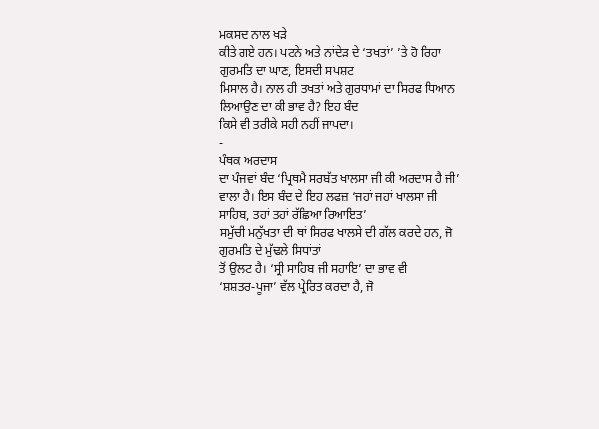ਮਕਸਦ ਨਾਲ ਖੜੇ
ਕੀਤੇ ਗਏ ਹਨ। ਪਟਨੇ ਅਤੇ ਨਾਂਦੇੜ ਦੇ ‘ਤਖਤਾਂ’ ’ਤੇ ਹੋ ਰਿਹਾ ਗੁਰਮਤਿ ਦਾ ਘਾਣ, ਇਸਦੀ ਸਪਸ਼ਟ
ਮਿਸਾਲ ਹੈ। ਨਾਲ ਹੀ ਤਖਤਾਂ ਅਤੇ ਗੁਰਧਾਮਾਂ ਦਾ ਸਿਰਫ ਧਿਆਨ ਲਿਆਉਣ ਦਾ ਕੀ ਭਾਵ ਹੈ? ਇਹ ਬੰਦ
ਕਿਸੇ ਵੀ ਤਰੀਕੇ ਸਹੀ ਨਹੀਂ ਜਾਪਦਾ।
-
ਪੰਥਕ ਅਰਦਾਸ
ਦਾ ਪੰਜਵਾਂ ਬੰਦ ‘ਪ੍ਰਿਥਮੈ ਸਰਬੱਤ ਖਾਲਸਾ ਜੀ ਕੀ ਅਰਦਾਸ ਹੈ ਜੀ’
ਵਾਲਾ ਹੈ। ਇਸ ਬੰਦ ਦੇ ਇਹ ਲਫਜ਼ ‘ਜਹਾਂ ਜਹਾਂ ਖਾਲਸਾ ਜੀ ਸਾਹਿਬ, ਤਹਾਂ ਤਹਾਂ ਰੱਛਿਆ ਰਿਆਇਤ’
ਸਮੁੱਚੀ ਮਨੁੱਖਤਾ ਦੀ ਥਾਂ ਸਿਰਫ ਖਾਲਸੇ ਦੀ ਗੱਲ ਕਰਦੇ ਹਨ, ਜੋ ਗੁਰਮਤਿ ਦੇ ਮੁੱਢਲੇ ਸਿਧਾਂਤਾਂ
ਤੋਂ ਉਲਟ ਹੈ। ‘ਸ੍ਰੀ ਸਾਹਿਬ ਜੀ ਸਹਾਇ’ ਦਾ ਭਾਵ ਵੀ
‘ਸ਼ਸ਼ਤਰ-ਪੂਜਾ’ ਵੱਲ ਪ੍ਰੇਰਿਤ ਕਰਦਾ ਹੈ, ਜੋ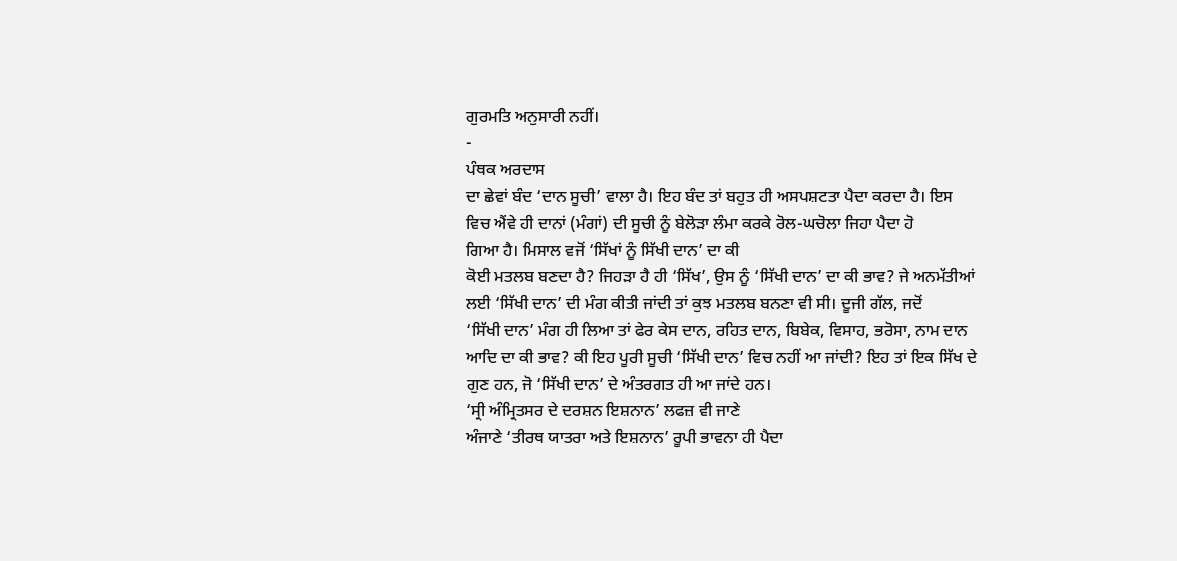ਗੁਰਮਤਿ ਅਨੁਸਾਰੀ ਨਹੀਂ।
-
ਪੰਥਕ ਅਰਦਾਸ
ਦਾ ਛੇਵਾਂ ਬੰਦ ‘ਦਾਨ ਸੂਚੀ’ ਵਾਲਾ ਹੈ। ਇਹ ਬੰਦ ਤਾਂ ਬਹੁਤ ਹੀ ਅਸਪਸ਼ਟਤਾ ਪੈਦਾ ਕਰਦਾ ਹੈ। ਇਸ
ਵਿਚ ਐਂਵੇ ਹੀ ਦਾਨਾਂ (ਮੰਗਾਂ) ਦੀ ਸੂਚੀ ਨੂੰ ਬੇਲੋੜਾ ਲੰਮਾ ਕਰਕੇ ਰੋਲ-ਘਚੋਲਾ ਜਿਹਾ ਪੈਦਾ ਹੋ
ਗਿਆ ਹੈ। ਮਿਸਾਲ ਵਜੋਂ ‘ਸਿੱਖਾਂ ਨੂੰ ਸਿੱਖੀ ਦਾਨ’ ਦਾ ਕੀ
ਕੋਈ ਮਤਲਬ ਬਣਦਾ ਹੈ? ਜਿਹੜਾ ਹੈ ਹੀ ‘ਸਿੱਖ’, ਉਸ ਨੂੰ ‘ਸਿੱਖੀ ਦਾਨ’ ਦਾ ਕੀ ਭਾਵ? ਜੇ ਅਨਮੱਤੀਆਂ
ਲਈ ‘ਸਿੱਖੀ ਦਾਨ’ ਦੀ ਮੰਗ ਕੀਤੀ ਜਾਂਦੀ ਤਾਂ ਕੁਝ ਮਤਲਬ ਬਨਣਾ ਵੀ ਸੀ। ਦੂਜੀ ਗੱਲ, ਜਦੋਂ
‘ਸਿੱਖੀ ਦਾਨ’ ਮੰਗ ਹੀ ਲਿਆ ਤਾਂ ਫੇਰ ਕੇਸ ਦਾਨ, ਰਹਿਤ ਦਾਨ, ਬਿਬੇਕ, ਵਿਸਾਹ, ਭਰੋਸਾ, ਨਾਮ ਦਾਨ
ਆਦਿ ਦਾ ਕੀ ਭਾਵ? ਕੀ ਇਹ ਪੂਰੀ ਸੂਚੀ ‘ਸਿੱਖੀ ਦਾਨ’ ਵਿਚ ਨਹੀਂ ਆ ਜਾਂਦੀ? ਇਹ ਤਾਂ ਇਕ ਸਿੱਖ ਦੇ
ਗੁਣ ਹਨ, ਜੋ ‘ਸਿੱਖੀ ਦਾਨ’ ਦੇ ਅੰਤਰਗਤ ਹੀ ਆ ਜਾਂਦੇ ਹਨ।
‘ਸ੍ਰੀ ਅੰਮ੍ਰਿਤਸਰ ਦੇ ਦਰਸ਼ਨ ਇਸ਼ਨਾਨ’ ਲਫਜ਼ ਵੀ ਜਾਣੇ
ਅੰਜਾਣੇ ‘ਤੀਰਥ ਯਾਤਰਾ ਅਤੇ ਇਸ਼ਨਾਨ’ ਰੂਪੀ ਭਾਵਨਾ ਹੀ ਪੈਦਾ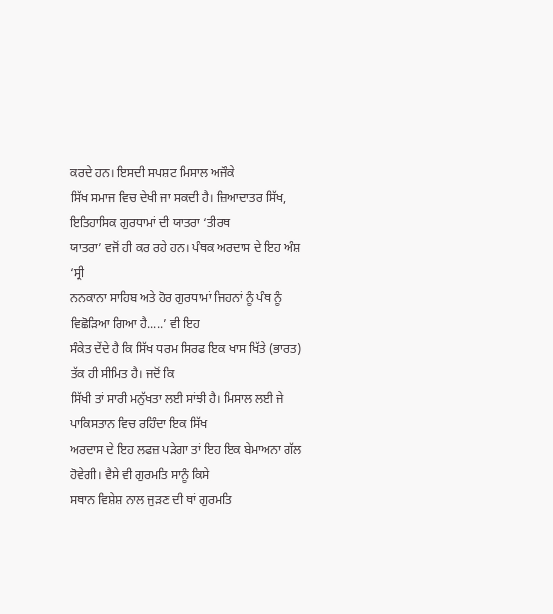ਕਰਦੇ ਹਨ। ਇਸਦੀ ਸਪਸ਼ਟ ਮਿਸਾਲ ਅਜੌਕੇ
ਸਿੱਖ ਸਮਾਜ ਵਿਚ ਦੇਖੀ ਜਾ ਸਕਦੀ ਹੈ। ਜ਼ਿਆਦਾਤਰ ਸਿੱਖ, ਇਤਿਹਾਸਿਕ ਗੁਰਧਾਮਾਂ ਦੀ ਯਾਤਰਾ ‘ਤੀਰਥ
ਯਾਤਰਾ’ ਵਜੋਂ ਹੀ ਕਰ ਰਹੇ ਹਨ। ਪੰਥਕ ਅਰਦਾਸ ਦੇ ਇਹ ਅੰਸ਼ ‘ਸ੍ਰੀ
ਨਨਕਾਨਾ ਸਾਹਿਬ ਅਤੇ ਹੋਰ ਗੁਰਧਾਮਾਂ ਜਿਹਨਾਂ ਨੂੰ ਪੰਥ ਨੂੰ ਵਿਛੋੜਿਆ ਗਿਆ ਹੈ.....’ ਵੀ ਇਹ
ਸੰਕੇਤ ਦੇਂਦੇ ਹੈ ਕਿ ਸਿੱਖ ਧਰਮ ਸਿਰਫ ਇਕ ਖਾਸ ਖਿੱਤੇ (ਭਾਰਤ) ਤੱਕ ਹੀ ਸੀਮਿਤ ਹੈ। ਜਦੋਂ ਕਿ
ਸਿੱਖੀ ਤਾਂ ਸਾਰੀ ਮਨੁੱਖਤਾ ਲਈ ਸਾਂਝੀ ਹੈ। ਮਿਸਾਲ ਲਈ ਜੇ ਪਾਕਿਸਤਾਨ ਵਿਚ ਰਹਿੰਦਾ ਇਕ ਸਿੱਖ
ਅਰਦਾਸ ਦੇ ਇਹ ਲਫਜ਼ ਪੜੇਗਾ ਤਾਂ ਇਹ ਇਕ ਬੇਮਾਅਨਾ ਗੱਲ ਹੋਵੇਗੀ। ਵੈਸੇ ਵੀ ਗੁਰਮਤਿ ਸਾਨੂੰ ਕਿਸੇ
ਸਥਾਨ ਵਿਸ਼ੇਸ਼ ਨਾਲ ਜੁੜਣ ਦੀ ਥਾਂ ਗੁਰਮਤਿ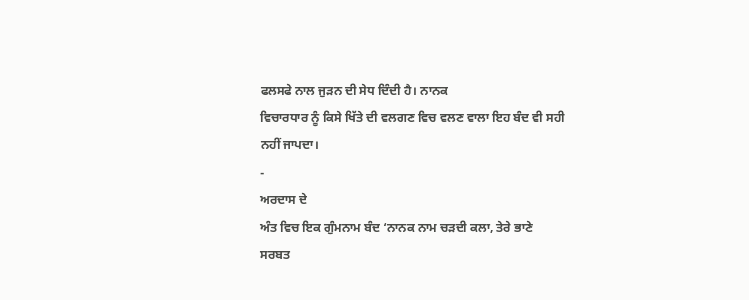ਫਲਸਫੇ ਨਾਲ ਜੁੜਨ ਦੀ ਸੇਧ ਦਿੰਦੀ ਹੈ। ਨਾਨਕ
ਵਿਚਾਰਧਾਰ ਨੂੰ ਕਿਸੇ ਖਿੱਤੇ ਦੀ ਵਲਗਣ ਵਿਚ ਵਲਣ ਵਾਲਾ ਇਹ ਬੰਦ ਵੀ ਸਹੀ ਨਹੀਂ ਜਾਪਦਾ।
-
ਅਰਦਾਸ ਦੇ
ਅੰਤ ਵਿਚ ਇਕ ਗੁੰਮਨਾਮ ਬੰਦ ‘ਨਾਨਕ ਨਾਮ ਚੜਦੀ ਕਲਾ, ਤੇਰੇ ਭਾਣੇ
ਸਰਬਤ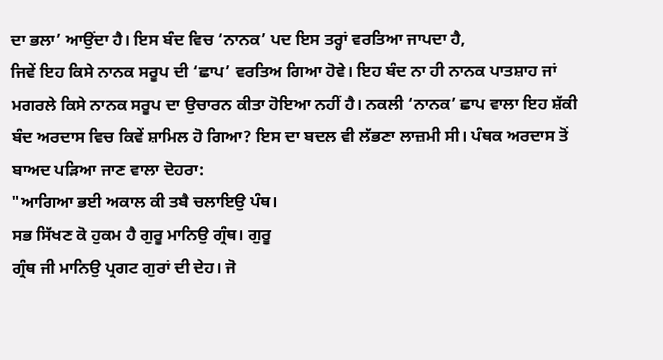ਦਾ ਭਲਾ’ ਆਉਂਦਾ ਹੈ। ਇਸ ਬੰਦ ਵਿਚ ‘ਨਾਨਕ’ ਪਦ ਇਸ ਤਰ੍ਹਾਂ ਵਰਤਿਆ ਜਾਪਦਾ ਹੈ,
ਜਿਵੇਂ ਇਹ ਕਿਸੇ ਨਾਨਕ ਸਰੂਪ ਦੀ ‘ਛਾਪ’ ਵਰਤਿਅ ਗਿਆ ਹੋਵੇ। ਇਹ ਬੰਦ ਨਾ ਹੀ ਨਾਨਕ ਪਾਤਸ਼ਾਹ ਜਾਂ
ਮਗਰਲੇ ਕਿਸੇ ਨਾਨਕ ਸਰੂਪ ਦਾ ਉਚਾਰਨ ਕੀਤਾ ਹੋਇਆ ਨਹੀਂ ਹੈ। ਨਕਲੀ ‘ਨਾਨਕ’ ਛਾਪ ਵਾਲਾ ਇਹ ਸ਼ੱਕੀ
ਬੰਦ ਅਰਦਾਸ ਵਿਚ ਕਿਵੇਂ ਸ਼ਾਮਿਲ ਹੋ ਗਿਆ? ਇਸ ਦਾ ਬਦਲ ਵੀ ਲੱਭਣਾ ਲਾਜ਼ਮੀ ਸੀ। ਪੰਥਕ ਅਰਦਾਸ ਤੋਂ
ਬਾਅਦ ਪੜਿਆ ਜਾਣ ਵਾਲਾ ਦੋਹਰਾ:
"ਆਗਿਆ ਭਈ ਅਕਾਲ ਕੀ ਤਬੈ ਚਲਾਇਉ ਪੰਥ।
ਸਭ ਸਿੱਖਣ ਕੋ ਹੁਕਮ ਹੈ ਗੁਰੂ ਮਾਨਿਉ ਗ੍ਰੰਥ। ਗੁਰੂ
ਗ੍ਰੰਥ ਜੀ ਮਾਨਿਉ ਪ੍ਰਗਟ ਗੁਰਾਂ ਦੀ ਦੇਹ। ਜੋ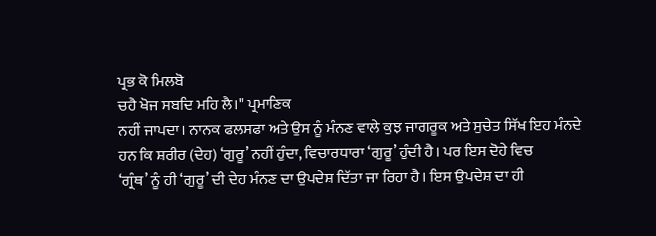ਪ੍ਰਭ ਕੋ ਮਿਲਬੋ
ਚਹੈ ਖੋਜ ਸਬਦਿ ਮਹਿ ਲੈ।" ਪ੍ਰਮਾਣਿਕ
ਨਹੀਂ ਜਾਪਦਾ। ਨਾਨਕ ਫਲਸਫਾ ਅਤੇ ਉਸ ਨੂੰ ਮੰਨਣ ਵਾਲੇ ਕੁਝ ਜਾਗਰੂਕ ਅਤੇ ਸੁਚੇਤ ਸਿੱਖ ਇਹ ਮੰਨਦੇ
ਹਨ ਕਿ ਸ਼ਰੀਰ (ਦੇਹ) ‘ਗੁਰੂ’ ਨਹੀਂ ਹੁੰਦਾ, ਵਿਚਾਰਧਾਰਾ ‘ਗੁਰੂ’ ਹੁੰਦੀ ਹੈ। ਪਰ ਇਸ ਦੋਹੇ ਵਿਚ
‘ਗ੍ਰੰਥ’ ਨੂੰ ਹੀ ‘ਗੁਰੂ’ ਦੀ ਦੇਹ ਮੰਨਣ ਦਾ ਉਪਦੇਸ਼ ਦਿੱਤਾ ਜਾ ਰਿਹਾ ਹੈ। ਇਸ ਉਪਦੇਸ਼ ਦਾ ਹੀ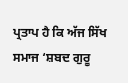ਪ੍ਰਤਾਪ ਹੈ ਕਿ ਅੱਜ ਸਿੱਖ ਸਮਾਜ ‘ਸ਼ਬਦ ਗੁਰੂ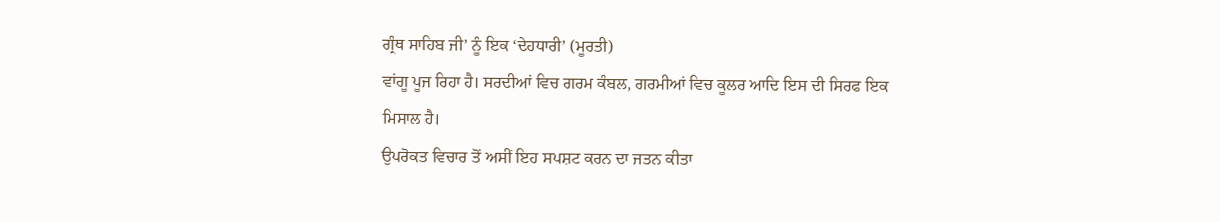ਗ੍ਰੰਥ ਸਾਹਿਬ ਜੀ’ ਨੂੰ ਇਕ ‘ਦੇਹਧਾਰੀ’ (ਮੂਰਤੀ)
ਵਾਂਗੂ ਪੂਜ ਰਿਹਾ ਹੈ। ਸਰਦੀਆਂ ਵਿਚ ਗਰਮ ਕੰਬਲ, ਗਰਮੀਆਂ ਵਿਚ ਕੂਲਰ ਆਦਿ ਇਸ ਦੀ ਸਿਰਫ ਇਕ
ਮਿਸਾਲ ਹੈ।
ਉਪਰੋਕਤ ਵਿਚਾਰ ਤੋਂ ਅਸੀਂ ਇਹ ਸਪਸ਼ਟ ਕਰਨ ਦਾ ਜਤਨ ਕੀਤਾ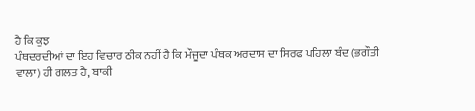ਹੈ ਕਿ ਕੁਝ
ਪੰਥਦਰਦੀਆਂ ਦਾ ਇਹ ਵਿਚਾਰ ਠੀਕ ਨਹੀਂ ਹੈ ਕਿ ਮੌਜੂਦਾ ਪੰਥਕ ਅਰਦਾਸ ਦਾ ਸਿਰਫ ਪਹਿਲਾ ਬੰਦ (ਭਗੌਤੀ
ਵਾਲਾ) ਹੀ ਗਲਤ ਹੈ, ਬਾਕੀ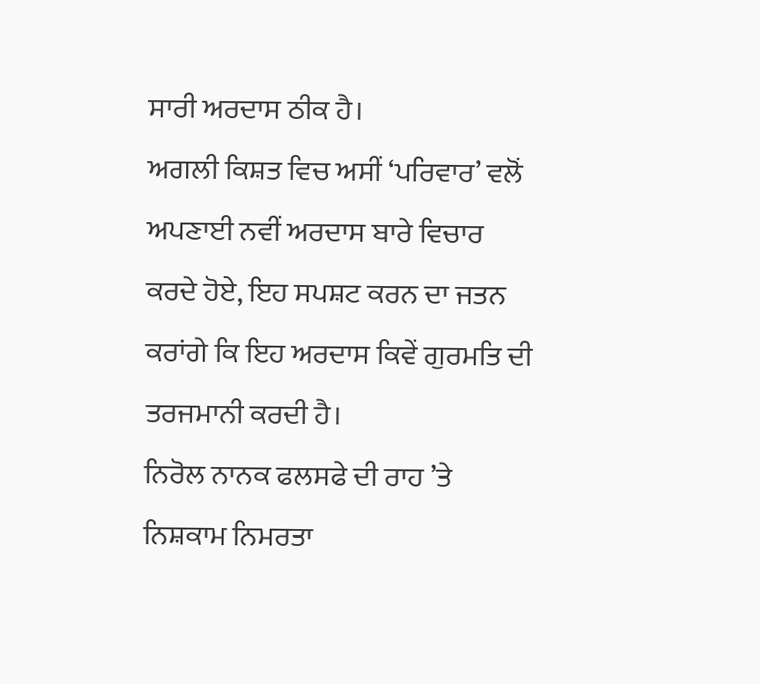ਸਾਰੀ ਅਰਦਾਸ ਠੀਕ ਹੈ।
ਅਗਲੀ ਕਿਸ਼ਤ ਵਿਚ ਅਸੀਂ ‘ਪਰਿਵਾਰ’ ਵਲੋਂ ਅਪਣਾਈ ਨਵੀਂ ਅਰਦਾਸ ਬਾਰੇ ਵਿਚਾਰ
ਕਰਦੇ ਹੋਏ, ਇਹ ਸਪਸ਼ਟ ਕਰਨ ਦਾ ਜਤਨ ਕਰਾਂਗੇ ਕਿ ਇਹ ਅਰਦਾਸ ਕਿਵੇਂ ਗੁਰਮਤਿ ਦੀ ਤਰਜਮਾਨੀ ਕਰਦੀ ਹੈ।
ਨਿਰੋਲ ਨਾਨਕ ਫਲਸਫੇ ਦੀ ਰਾਹ ’ਤੇ
ਨਿਸ਼ਕਾਮ ਨਿਮਰਤਾ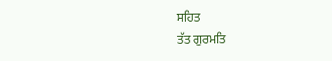ਸਹਿਤ
ਤੱਤ ਗੁਰਮਤਿ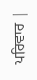ਪਰਿਵਾਰ |